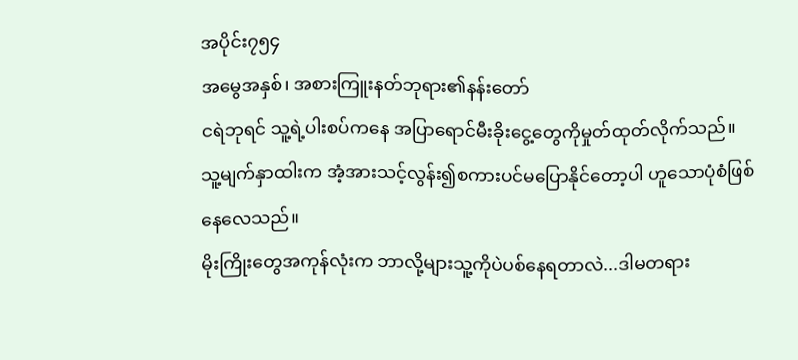အပိုင်း၇၅၄
အမွေအနှစ်၊ အစားကြူးနတ်ဘုရား၏နန်းတော်
ငရဲဘုရင် သူ့ရဲ့ပါးစပ်ကနေ အပြာရောင်မီးခိုးငွေ့တွေကိုမှုတ်ထုတ်လိုက်သည်။ သူ့မျက်နှာထါးက အံ့အားသင့်လွန်း၍စကားပင်မပြောနိုင်တော့ပါ ဟူသောပုံစံဖြစ်နေလေသည်။
မိုးကြိုးတွေအကုန်လုံးက ဘာလို့များသူ့ကိုပဲပစ်နေရတာလဲ...ဒါမတရား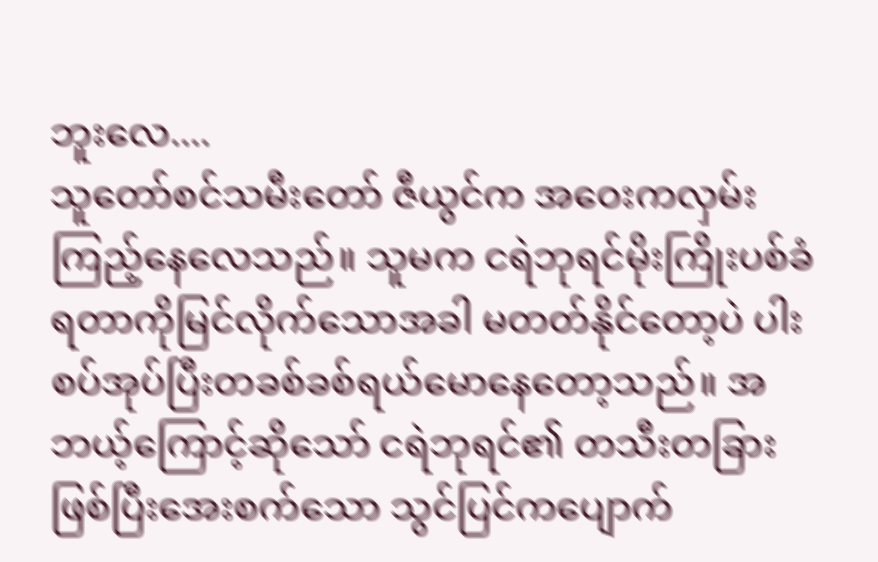ဘူးလေ....
သူတော်စင်သမီးတော် ဇီယွင်က အဝေးကလှမ်းကြည့်နေလေသည်။ သူမက ငရဲဘုရင်မိုးကြိုးပစ်ခံရတာကိုမြင်လိုက်သောအခါ မတတ်နိုင်တော့ပဲ ပါးစပ်အုပ်ပြီးတခစ်ခစ်ရယ်မောနေတော့သည်။ အဘယ့်ကြောင့်ဆိုသော် ငရဲဘုရင်၏ တသီးတခြားဖြစ်ပြီးအေးစက်သော သွင်ပြင်ကပျောက်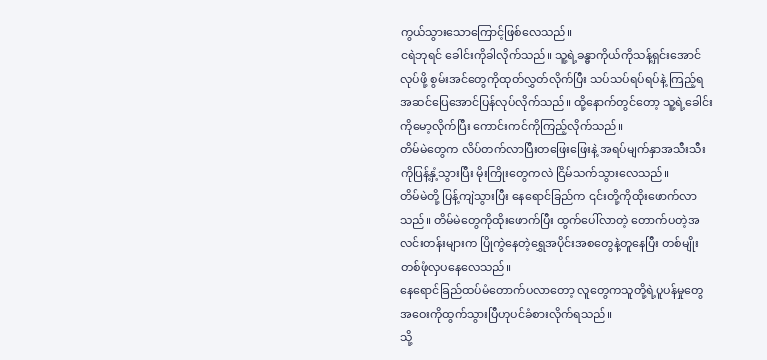ကွယ်သွားသောကြောင့်ဖြစ်လေသည်။
ငရဲဘုရင် ခေါင်းကိုခါလိုက်သည်။ သူ့ရဲ့ခန္ဓာကိုယ်ကိုသန့်ရှင်းအောင်လုပ်ဖို့ စွမ်းအင်တွေကိုထုတ်လွှတ်လိုက်ပြီး သပ်သပ်ရပ်ရပ်နဲ့ ကြည့်ရအဆင်ပြေအောင်ပြန်လုပ်လိုက်သည်။ ထို့နောက်တွင်တော့ သူ့ရဲ့ခေါင်းကိုမော့လိုက်ပြီး ကောင်းကင်ကိုကြည့်လိုက်သည်။
တိမ်မဲတွေက လိပ်တက်လာပြီးတဖြေးဖြေးနဲ့ အရပ်မျက်နှာအသီးသီးကိုပြန့်နှံ့သွားပြီး မိုးကြိုးတွေကလဲ ငြိမ်သက်သွားလေသည်။
တိမ်မဲတို့ ပြန့်ကျဲသွားပြီး နေရောင်ခြည်က ၎င်းတို့ကိုထိုးဖောက်လာသည်။ တိမ်မဲတွေကိုထိုးဖောက်ပြီး ထွက်ပေါ်လာတဲ့ တောက်ပတဲ့အလင်းတန်းများက ပြိုကွဲနေတဲ့ရွှေအပိုင်းအစတွေနဲ့တူနေပြီး တစ်မျိုးတစ်ဖုံလှပနေလေသည်။
နေရောင်ခြည်ထပ်မံတောက်ပလာတော့ လူတွေကသူတို့ရဲ့ပူပန်မှုတွေ အဝေးကိုထွက်သွားပြီဟုပင်ခံစားလိုက်ရသည်။
သို့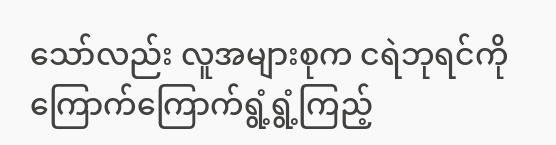သော်လည်း လူအများစုက ငရဲဘုရင်ကိုကြောက်ကြောက်ရွံ့ရွံ့ကြည့်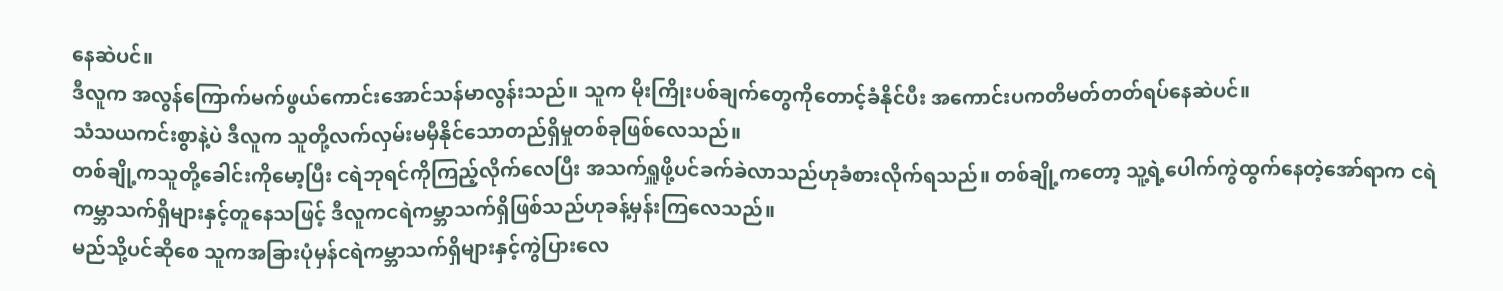နေဆဲပင်။
ဒီလူက အလွန်ကြောက်မက်ဖွယ်ကောင်းအောင်သန်မာလွန်းသည်။ သူက မိုးကြိုးပစ်ချက်တွေကိုတောင့်ခံနိုင်ပီး အကောင်းပကတိမတ်တတ်ရပ်နေဆဲပင်။
သံသယကင်းစွာနဲ့ပဲ ဒီလူက သူတို့လက်လှမ်းမမှီနိုင်သောတည်ရှိမှုတစ်ခုဖြစ်လေသည်။
တစ်ချို့ကသူတို့ခေါင်းကိုမော့ပြီး ငရဲဘုရင်ကိုကြည့်လိုက်လေပြီး အသက်ရှူဖို့ပင်ခက်ခဲလာသည်ဟုခံစားလိုက်ရသည်။ တစ်ချို့ကတော့ သူ့ရဲ့ပေါက်ကွဲထွက်နေတဲ့အော်ရာက ငရဲကမ္ဘာသက်ရှိများနှင့်တူနေသဖြင့် ဒီလူကငရဲကမ္ဘာသက်ရှိဖြစ်သည်ဟုခန့်မှန်းကြလေသည်။
မည်သို့ပင်ဆိုစေ သူကအခြားပုံမှန်ငရဲကမ္ဘာသက်ရှိများနှင့်ကွဲပြားလေ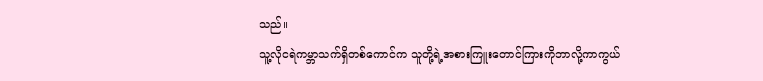သည်။
သူ့လိုငရဲကမ္ဘာသက်ရှိတစ်ကောင်က သူတို့ရဲ့အစားကြူးတောင်ကြားကိုဘာလို့ကာကွယ်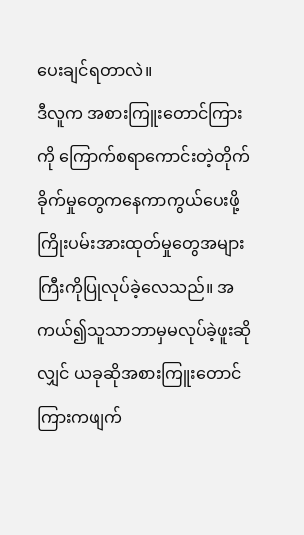ပေးချင်ရတာလဲ။
ဒီလူက အစားကြူးတောင်ကြားကို ကြောက်စရာကောင်းတဲ့တိုက်ခိုက်မှုတွေကနေကာကွယ်ပေးဖို့ ကြိုးပမ်းအားထုတ်မှုတွေအများကြီးကိုပြုလုပ်ခဲ့လေသည်။ အကယ်၍သူသာဘာမှမလုပ်ခဲ့ဖူးဆိုလျှင် ယခုဆိုအစားကြူးတောင်ကြားကဖျက်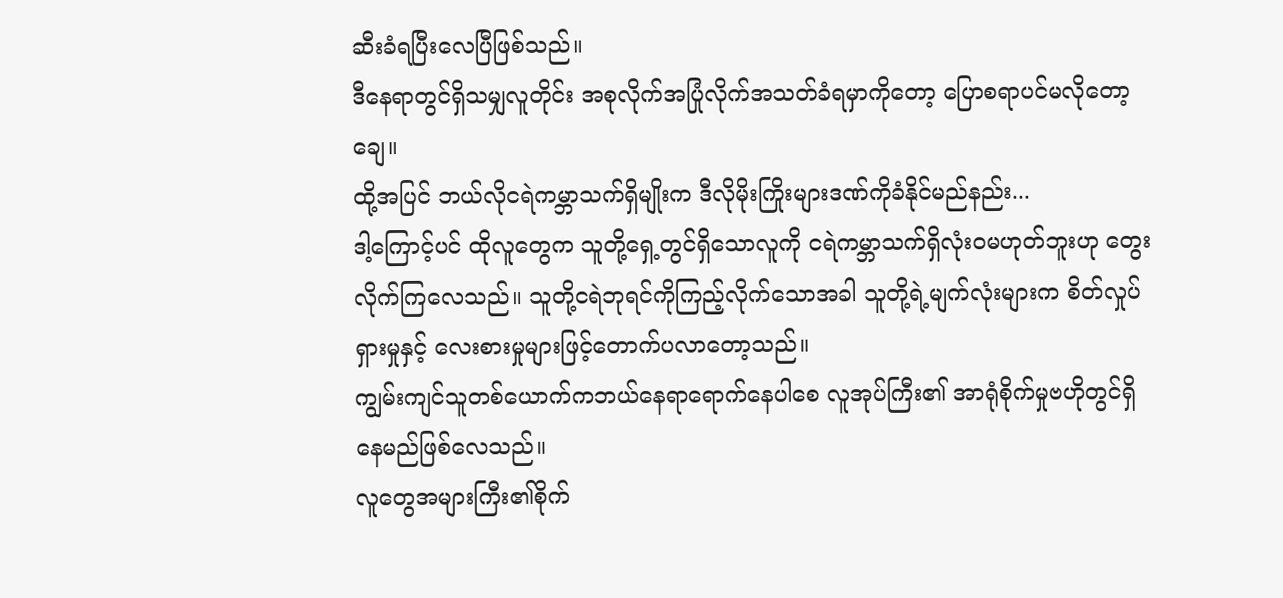ဆီးခံရပြီးလေပြီဖြစ်သည်။
ဒီနေရာတွင်ရှိသမျှလူတိုင်း အစုလိုက်အပြုံလိုက်အသတ်ခံရမှာကိုတော့ ပြောစရာပင်မလိုတော့ချေ။
ထို့အပြင် ဘယ်လိုငရဲကမ္ဘာသက်ရှိမျိုးက ဒီလိုမိုးကြိုးများဒဏ်ကိုခံနိုင်မည်နည်း...
ဒါ့ကြောင့်ပင် ထိုလူတွေက သူတို့ရှေ့တွင်ရှိသောလူကို ငရဲကမ္ဘာသက်ရှိလုံးဝမဟုတ်ဘူးဟု တွေးလိုက်ကြလေသည်။ သူတို့ငရဲဘုရင်ကိုကြည့်လိုက်သောအခါ သူတို့ရဲ့မျက်လုံးများက စိတ်လှုပ်ရှားမှုနှင့် လေးစားမှုများဖြင့်တောက်ပလာတော့သည်။
ကျွမ်းကျင်သူတစ်ယောက်ကဘယ်နေရာရောက်နေပါစေ လူအုပ်ကြီး၏ အာရုံစိုက်မှုဗဟိုတွင်ရှိနေမည်ဖြစ်လေသည်။
လူတွေအများကြီး၏စိုက်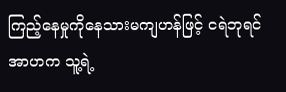ကြည့်နေမှုကိုနေသားမကျဟန်ဖြင့် ငရဲဘုရင်အာဟက သူ့ရဲ့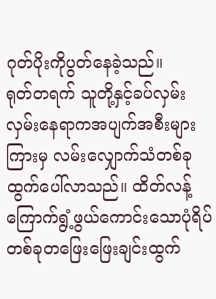ဂုတ်ပိုးကိုပွတ်နေခဲ့သည်။
ရုတ်တရက် သူတို့နှင့်ခပ်လှမ်းလှမ်းနေရာကအပျက်အစီးများကြားမှ လမ်းလျှောက်သံတစ်ခုထွက်ပေါ်လာသည်။ ထိတ်လန့်ကြောက်ရွံ့ဖွယ်ကောင်းသောပုံရိပ်တစ်ခုတဖြေးဖြေးချင်းထွက်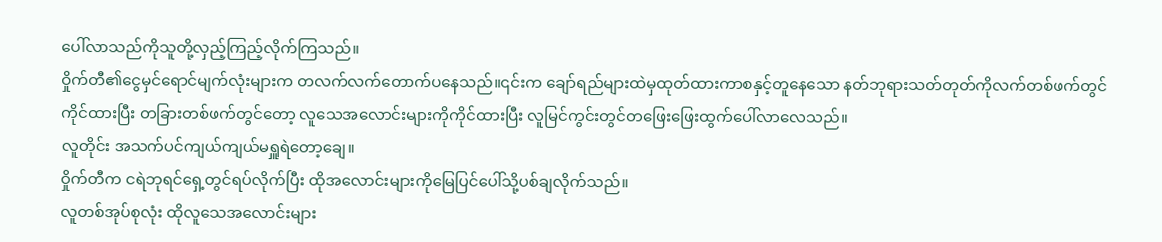ပေါ်လာသည်ကိုသူတို့လှည့်ကြည့်လိုက်ကြသည်။
ဝှိုက်တီ၏ငွေမှင်ရောင်မျက်လုံးများက တလက်လက်တောက်ပနေသည်။၎င်းက ချော်ရည်များထဲမှထုတ်ထားကာစနှင့်တူနေသော နတ်ဘုရားသတ်တုတ်ကိုလက်တစ်ဖက်တွင်ကိုင်ထားပြီး တခြားတစ်ဖက်တွင်တော့ လူသေအလောင်းများကိုကိုင်ထားပြီး လူမြင်ကွင်းတွင်တဖြေးဖြေးထွက်ပေါ်လာလေသည်။
လူတိုင်း အသက်ပင်ကျယ်ကျယ်မရှူရဲတော့ချေ။
ဝှိုက်တီက ငရဲဘုရင်ရှေ့တွင်ရပ်လိုက်ပြီး ထိုအလောင်းများကိုမြေပြင်ပေါ်သို့ပစ်ချလိုက်သည်။
လူတစ်အုပ်စုလုံး ထိုလူသေအလောင်းများ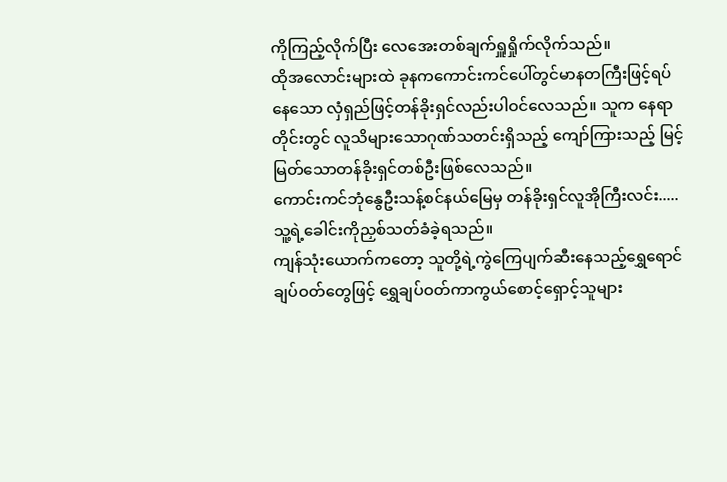ကိုကြည့်လိုက်ပြီး လေအေးတစ်ချက်ရှူရှိုက်လိုက်သည်။
ထိုအလောင်းများထဲ ခုနကကောင်းကင်ပေါ်တွင်မာနတကြီးဖြင့်ရပ်နေသော လှံရှည်ဖြင့်တန်ခိုးရှင်လည်းပါဝင်လေသည်။ သူက နေရာတိုင်းတွင် လူသိများသောဂုဏ်သတင်းရှိသည့် ကျော်ကြားသည့် မြင့်မြတ်သောတန်ခိုးရှင်တစ်ဦးဖြစ်လေသည်။
ကောင်းကင်ဘုံနွေဦးသန့်စင်နယ်မြေမှ တန်ခိုးရှင်လူအိုကြီးလင်း..... သူ့ရဲ့ခေါင်းကိုညှစ်သတ်ခံခဲ့ရသည်။
ကျန်သုံးယောက်ကတော့ သူတို့ရဲ့ကွဲကြေပျက်ဆီးနေသည့်ရွှေရောင်ချပ်ဝတ်တွေဖြင့် ရွှေချပ်ဝတ်ကာကွယ်စောင့်ရှောင့်သူများ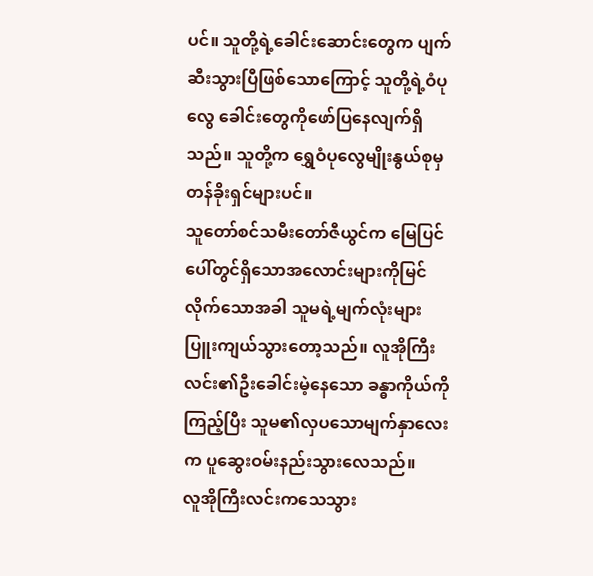ပင်။ သူတို့ရဲ့ခေါင်းဆောင်းတွေက ပျက်ဆီးသွားပြီဖြစ်သောကြောင့် သူတို့ရဲ့ဝံပုလွေ ခေါင်းတွေကိုဖော်ပြနေလျက်ရှိသည်။ သူတို့က ရွှေဝံပုလွေမျိုးနွယ်စုမှ တန်ခိုးရှင်များပင်။
သူတော်စင်သမီးတော်ဇီယွင်က မြေပြင်ပေါ်တွင်ရှိသောအလောင်းများကိုမြင်လိုက်သောအခါ သူမရဲ့မျက်လုံးများပြူးကျယ်သွားတော့သည်။ လူအိုကြီးလင်း၏ဦးခေါင်းမဲ့နေသော ခန္ဓာကိုယ်ကိုကြည့်ပြီး သူမ၏လှပသောမျက်နှာလေးက ပူဆွေးဝမ်းနည်းသွားလေသည်။
လူအိုကြီးလင်းကသေသွား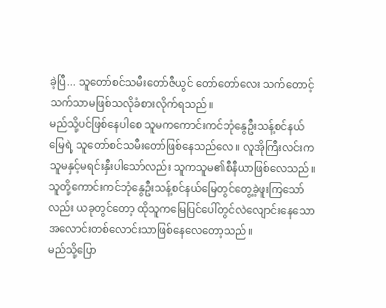ခဲ့ပြီ... သူတော်စင်သမီးတော်ဇီယွင် တော်တော်လေး သက်တောင့်သက်သာမဖြစ်သလိုခံစားလိုက်ရသည်။
မည်သို့ပင်ဖြစ်နေပါစေ သူမကကောင်းကင်ဘုံနွေဦးသန့်စင်နယ်မြေရဲ့ သူတော်စင်သမီးတော်ဖြစ်နေသည်လေ။ လူအိုကြီးလင်းကသူမနှင့်မရင်းနှီးပါသော်လည်း သူကသူမ၏စီနီယာဖြစ်လေသည်။ သူတို့ကောင်းကင်ဘုံနွေဦးသန့်စင်နယ်မြေတွင်တွေ့ခဲ့ဖူးကြသော်လည်း ယခုတွင်တော့ ထိုသူကမြေပြင်ပေါ်တွင်လဲလျောင်းနေသော အလောင်းတစ်လောင်းသာဖြစ်နေလေတော့သည်။
မည်သို့ပြော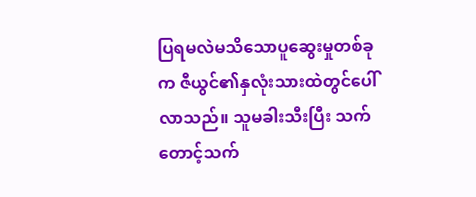ပြရမလဲမသိသောပူဆွေးမှုတစ်ခုက ဇီယွင်၏နှလုံးသားထဲတွင်ပေါ်လာသည်။ သူမခါးသီးပြီး သက်တောင့်သက်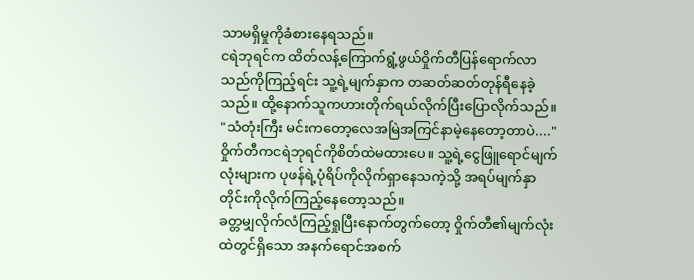သာမရှိမှုကိုခံစားနေရသည်။
ငရဲဘုရင်က ထိတ်လန့်ကြောက်ရွံ့ဖွယ်ဝှိုက်တီပြန်ရောက်လာသည်ကိုကြည့်ရင်း သူ့ရဲ့မျက်နှာက တဆတ်ဆတ်တုန်ရီနေခဲ့သည်။ ထို့နောက်သူကဟားတိုက်ရယ်လိုက်ပြီးပြောလိုက်သည်။
"သံတုံးကြီး မင်းကတော့လေအမြဲအကြင်နာမဲ့နေတော့တာပဲ...."
ဝှိုက်တီကငရဲဘုရင်ကိုစိတ်ထဲမထားပေ။ သူ့ရဲ့ငွေဖြူရောင်မျက်လုံးများက ပုဖန်ရဲ့ပုံရိပ်ကိုလိုက်ရှာနေသကဲ့သို့ အရပ်မျက်နှာတိုင်းကိုလိုက်ကြည့်နေတော့သည်။
ခတ္တမျှလိုက်လံကြည့်ရှုပြီးနောက်တွက်တော့ ဝှိုက်တီ၏မျက်လုံးထဲတွင်ရှိသော အနက်ရောင်အစက်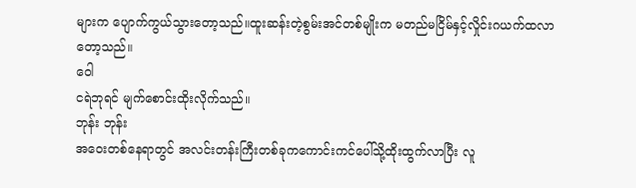များက ပျောက်ကွယ်သွားတော့သည်။ထူးဆန်းတဲ့စွမ်းအင်တစ်မျိုးက မတည်မငြိမ်နှင့်လှိုင်းဂယက်ထလာတော့သည်။
ဝေါ
ငရဲဘုရင် မျက်စောင်းထိုးလိုက်သည်။
ဘုန်း ဘုန်း
အဝေးတစ်နေရာတွင် အလင်းတန်းကြီးတစ်ခုကကောင်းကင်ပေါ်သို့ထိုးထွက်လာပြီး လူ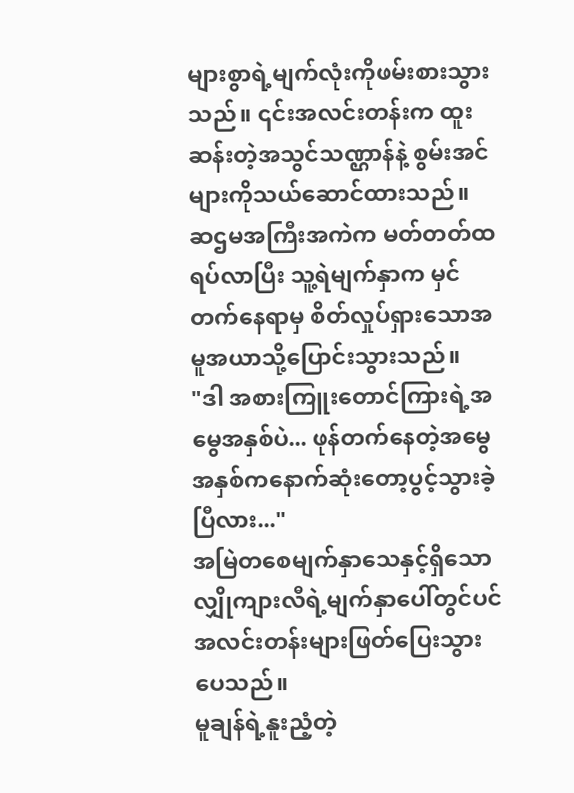များစွာရဲ့မျက်လုံးကိုဖမ်းစားသွားသည်။ ၎င်းအလင်းတန်းက ထူးဆန်းတဲ့အသွင်သဏ္ဌာန်နဲ့ စွမ်းအင်များကိုသယ်ဆောင်ထားသည်။
ဆဌမအကြီးအကဲက မတ်တတ်ထရပ်လာပြီး သူ့ရဲမျက်နှာက မှင်တက်နေရာမှ စိတ်လှုပ်ရှားသောအမူအယာသို့ပြောင်းသွားသည်။
"ဒါ အစားကြူးတောင်ကြားရဲ့အမွေအနှစ်ပဲ... ဖုန်တက်နေတဲ့အမွေအနှစ်ကနောက်ဆုံးတော့ပွင့်သွားခဲ့ပြီလား..."
အမြဲတစေမျက်နှာသေနှင့်ရှိသော လျှိုကျားလီရဲ့မျက်နှာပေါ်တွင်ပင် အလင်းတန်းများဖြတ်ပြေးသွားပေသည်။
မူချန်ရဲ့နူးညံ့တဲ့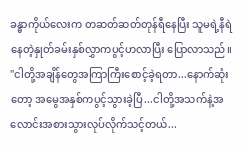ခန္ဓာကိုယ်လေးက တဆတ်ဆတ်တုန်ရီနေပြီး သူမရဲ့နီရဲနေတဲ့နှုတ်ခမ်းနှစ်လွှာကပွင့်ဟလာပြီး ပြောလာသည်။
"ငါတို့အချိန်တွေအကြာကြီးစောင့်ခဲ့ရတာ...နောက်ဆုံးတော့ အမွေအနှစ်ကပွင့်သွားခဲ့ပြီ...ငါတို့အသက်နဲ့အလောင်းအစားသွားလုပ်လိုက်သင့်တယ်...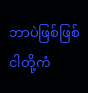ဘာပဲဖြစ်ဖြစ် ငါတို့ကံ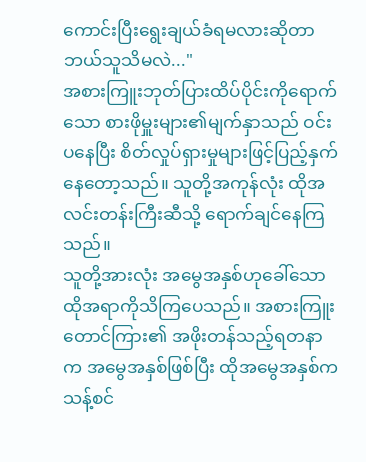ကောင်းပြီးရွေးချယ်ခံရမလားဆိုတာ ဘယ်သူသိမလဲ..."
အစားကြူးဘုတ်ပြားထိပ်ပိုင်းကိုရောက်သော စားဖိုမှူးများ၏မျက်နှာသည် ဝင်းပနေပြီး စိတ်လှုပ်ရှားမှုများဖြင့်ပြည့်နှက်နေတော့သည်။ သူတို့အကုန်လုံး ထိုအလင်းတန်းကြီးဆီသို့ ရောက်ချင်နေကြသည်။
သူတို့အားလုံး အမွေအနှစ်ဟုခေါ်သောထိုအရာကိုသိကြပေသည်။ အစားကြူးတောင်ကြား၏ အဖိုးတန်သည့်ရတနာက အမွေအနှစ်ဖြစ်ပြီး ထိုအမွေအနှစ်က သန့်စင်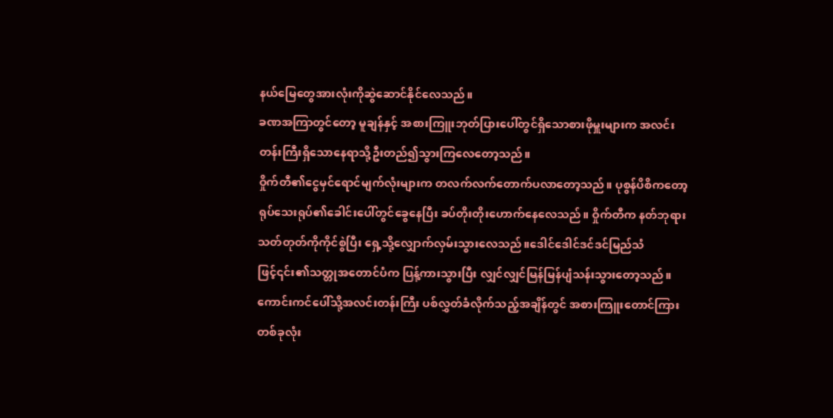နယ်မြေတွေအားလုံးကိုဆွဲဆောင်နိုင်လေသည်။
ခဏအကြာတွင်တော့ မူချန်နှင့် အစားကြူးဘုတ်ပြားပေါ်တွင်ရှိသောစားဖိုမှူးများက အလင်းတန်းကြီးရှိသောနေရာသို့ဦးတည်၍သွားကြလေတော့သည်။
ဝှိုက်တီ၏ငွေမှင်ရောင်မျက်လုံးများက တလက်လက်တောက်ပလာတော့သည်။ ပုစွန်ပိစိကတော့ ရုပ်သေးရုပ်၏ခေါင်းပေါ်တွင်ခွေနေပြီး ခပ်တိုးတိုးဟောက်နေလေသည်။ ဝှိုက်တီက နတ်ဘုရားသတ်တုတ်ကိုကိုင်စွဲပြီး ရှေ့သို့လျှောက်လှမ်းသွားလေသည်။ဒေါင်ဒေါင်ဒင်ဒင်မြည်သံဖြင့်၎င်း၏သတ္တုအတောင်ပံက ပြန့်ကားသွားပြီး လျှင်လျှင်မြန်မြန်ပျံသန်းသွားတော့သည်။
ကောင်းကင်ပေါ်သို့အလင်းတန်းကြီး ပစ်လွှတ်ခံလိုက်သည့်အချိန်တွင် အစားကြူးတောင်ကြားတစ်ခုလုံး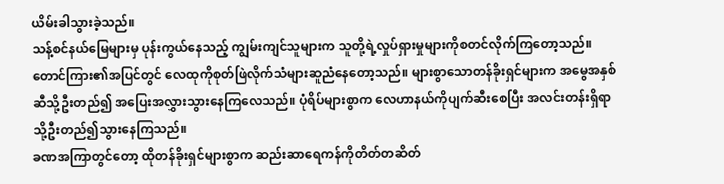ယိမ်းခါသွားခဲ့သည်။
သန့်စင်နယ်မြေများမှ ပုန်းကွယ်နေသည့် ကျွမ်းကျင်သူများက သူတို့ရဲ့လှုပ်ရှားမှုများကိုစတင်လိုက်ကြတော့သည်။
တောင်ကြား၏အပြင်တွင် လေထုကိုစုတ်ဖြဲလိုက်သံများဆူညံနေတော့သည်။ များစွာသောတန်ခိုးရှင်များက အမွေအနှစ်ဆီသို့ဦးတည်၍ အပြေးအလွှားသွားနေကြလေသည်။ ပုံရိပ်များစွာက လေဟာနယ်ကိုပျက်ဆီးစေပြီး အလင်းတန်းရှိရာသို့ဦးတည်၍သွားနေကြသည်။
ခဏအကြာတွင်တော့ ထိုတန်ခိုးရှင်များစွာက ဆည်းဆာရေကန်ကိုတိတ်တဆိတ်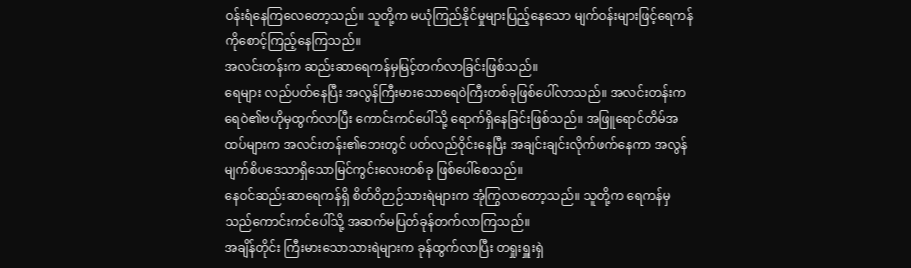ဝန်းရံနေကြလေတော့သည်။ သူတို့က မယုံကြည်နိုင်မှုများပြည့်နေသော မျက်ဝန်းများဖြင့်ရေကန်ကိုစောင့်ကြည့်နေကြသည်။
အလင်းတန်းက ဆည်းဆာရေကန်မှမြင့်တက်လာခြင်းဖြစ်သည်။
ရေများ လည်ပတ်နေပြီး အလွန်ကြီးမားသောရေဝဲကြီးတစ်ခုဖြစ်ပေါ်လာသည်။ အလင်းတန်းက ရေဝဲ၏ဗဟိုမှထွက်လာပြီး ကောင်းကင်ပေါ်သို့ ရောက်ရှိနေခြင်းဖြစ်သည်။ အဖြူရောင်တိမ်အထပ်များက အလင်းတန်း၏ဘေးတွင် ပတ်လည်ဝိုင်းနေပြီး အချင်းချင်းလိုက်ဖက်နေကာ အလွန်မျက်စိပဒေသာရှိသောမြင်ကွင်းလေးတစ်ခု ဖြစ်ပေါ်စေသည်။
နေဝင်ဆည်းဆာရေကန်ရှိ စိတ်ဝိဉာဉ်သားရဲများက အုံကြွလာတော့သည်။ သူတို့က ရေကန်မှသည်ကောင်းကင်ပေါ်သို့ အဆက်မပြတ်ခုန်တက်လာကြသည်။
အချိန်တိုင်း ကြီးမားသောသားရဲများက ခုန်ထွက်လာပြီး တရှုးရှူးရှဲ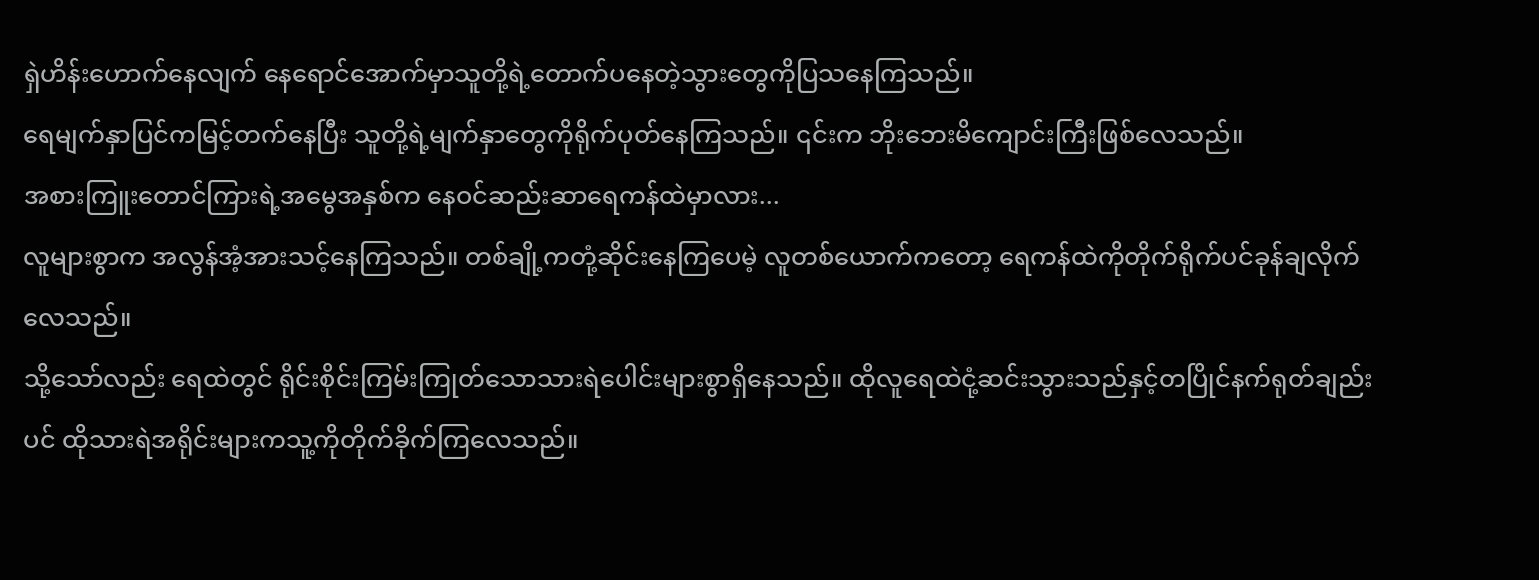ရှဲဟိန်းဟောက်နေလျက် နေရောင်အောက်မှာသူတို့ရဲ့တောက်ပနေတဲ့သွားတွေကိုပြသနေကြသည်။
ရေမျက်နှာပြင်ကမြင့်တက်နေပြီး သူတို့ရဲ့မျက်နှာတွေကိုရိုက်ပုတ်နေကြသည်။ ၎င်းက ဘိုးဘေးမိကျောင်းကြီးဖြစ်လေသည်။
အစားကြူးတောင်ကြားရဲ့အမွေအနှစ်က နေဝင်ဆည်းဆာရေကန်ထဲမှာလား...
လူများစွာက အလွန်အံ့အားသင့်နေကြသည်။ တစ်ချို့ကတုံ့ဆိုင်းနေကြပေမဲ့ လူတစ်ယောက်ကတော့ ရေကန်ထဲကိုတိုက်ရိုက်ပင်ခုန်ချလိုက်လေသည်။
သို့သော်လည်း ရေထဲတွင် ရိုင်းစိုင်းကြမ်းကြုတ်သောသားရဲပေါင်းများစွာရှိနေသည်။ ထိုလူရေထဲငုံ့ဆင်းသွားသည်နှင့်တပြိုင်နက်ရုတ်ချည်းပင် ထိုသားရဲအရိုင်းများကသူ့ကိုတိုက်ခိုက်ကြလေသည်။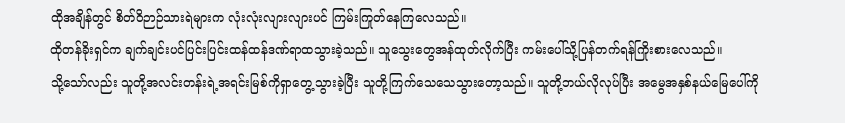ထိုအချိန်တွင် စိတ်ဝိဉာဉ်သားရဲများက လုံးလုံးလျားလျားပင် ကြမ်းကြုတ်နေကြလေသည်။
ထိုတန်ခိုးရှင်က ချက်ချင်းပင်ပြင်းပြင်းထန်ထန်ဒဏ်ရာထသွားခဲ့သည်။ သူသွေးတွေအန်ထုတ်လိုက်ပြီး ကမ်းပေါ်သို့ပြန်တက်ရန်ကြိုးစားလေသည်။
သို့သော်လည်း သူတို့အလင်းတန်းရဲ့အရင်းမြစ်ကိုရှာတွေ့သွားခဲ့ပြီး သူတို့ကြက်သေသေသွားတော့သည်။ သူတို့ဘယ်လိုလုပ်ပြီး အမွေအနှစ်နယ်မြေပေါ်ကို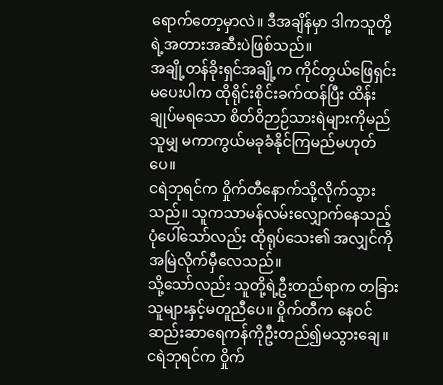ရောက်တော့မှာလဲ။ ဒီအချိန်မှာ ဒါကသူတို့ရဲ့အတားအဆီးပဲဖြစ်သည်။
အချို့တန်ခိုးရှင်အချို့က ကိုင်တွယ်ဖြေရှင်းမပေးပါက ထိုရိုင်းစိုင်းခက်ထန်ပြီး ထိန်းချုပ်မရသော စိတ်ဝိဉာဉ်သားရဲများကိုမည်သူမျှ မကာကွယ်မခုခံနိုင်ကြမည်မဟုတ်ပေ။
ငရဲဘုရင်က ဝှိုက်တီနောက်သို့လိုက်သွားသည်။ သူကသာမန်လမ်းလျှောက်နေသည့်ပုံပေါ်သော်လည်း ထိုရုပ်သေး၏ အလျှင်ကိုအမြဲလိုက်မှီလေသည်။
သို့သော်လည်း သူတို့ရဲ့ဦးတည်ရာက တခြားသူများနှင့်မတူညီပေ။ ဝှိုက်တီက နေဝင်ဆည်းဆာရေကန်ကိုဦးတည်၍မသွားချေ။
ငရဲဘုရင်က ဝှိုက်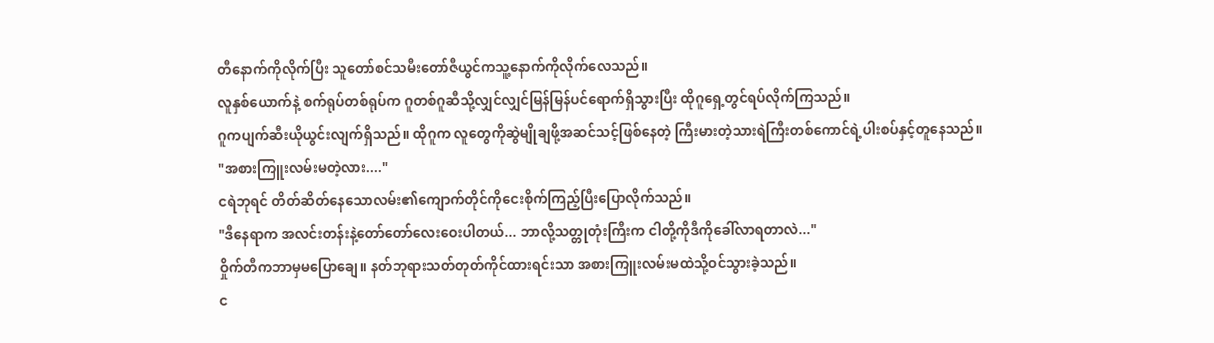တီနောက်ကိုလိုက်ပြီး သူတော်စင်သမီးတော်ဇီယွင်ကသူ့နောက်ကိုလိုက်လေသည်။
လူနှစ်ယောက်နဲ့ စက်ရုပ်တစ်ရုပ်က ဂူတစ်ဂူဆီသို့လျှင်လျှင်မြန်မြန်ပင်ရောက်ရှိသွားပြီး ထိုဂူရှေ့တွင်ရပ်လိုက်ကြသည်။
ဂူကပျက်ဆီးယိုယွင်းလျက်ရှိသည်။ ထိုဂူက လူတွေကိုဆွဲမျိုချဖို့အဆင်သင့်ဖြစ်နေတဲ့ ကြီးမားတဲ့သားရဲကြီးတစ်ကောင်ရဲ့ပါးစပ်နှင့်တူနေသည်။
"အစားကြူးလမ်းမတဲ့လား...."
ငရဲဘုရင် တိတ်ဆိတ်နေသောလမ်း၏ကျောက်တိုင်ကိုငေးစိုက်ကြည့်ပြီးပြောလိုက်သည်။
"ဒီနေရာက အလင်းတန်းနဲ့တော်တော်လေးဝေးပါတယ်... ဘာလို့သတ္တုတုံးကြီးက ငါတို့ကိုဒီကိုခေါ်လာရတာလဲ..."
ဝှိုက်တီကဘာမှမပြောချေ။ နတ်ဘုရားသတ်တုတ်ကိုင်ထားရင်းသာ အစားကြူးလမ်းမထဲသို့ဝင်သွားခဲ့သည်။
င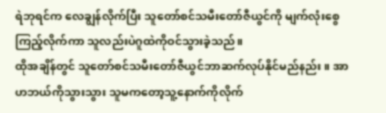ရဲဘုရင်က လေချွန်လိုက်ပြီး သူတော်စင်သမီးတော်ဇီယွင်ကို မျက်လုံးစွေ ကြည့်လိုက်ကာ သူလည်းပဲဂူထဲကိုဝင်သွားခဲ့သည်။
ထိုအချိန်တွင် သူတော်စင်သမီးတော်ဇီယွင်ဘာဆက်လုပ်နိုင်မည်နည်း။ အာဟဘယ်ကိုသွားသွား သူမကတော့သူ့နောက်ကိုလိုက်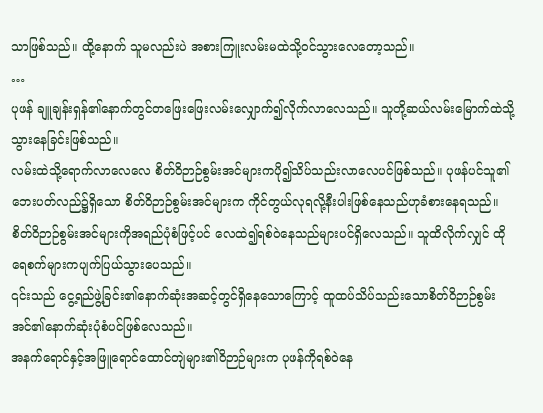သာဖြစ်သည်။ ထို့နောက် သူမလည်းပဲ အစားကြူးလမ်းမထဲသို့ဝင်သွားလေတော့သည်။
…
ပုဖန် ချူချန်းရှန်၏နောက်တွင်တဖြေးဖြေးလမ်းလျှောက်၍လိုက်လာလေသည်။ သူတို့ဆယ်လမ်းမြောက်ထဲသို့သွားနေခြင်းဖြစ်သည်။
လမ်းထဲသို့ရောက်လာလေလေ စိတ်ဝိဉာဉ်စွမ်းအင်များကပို၍သိပ်သည်းလာလေပင်ဖြစ်သည်။ ပုဖန်ပင်သူ၏ဘေးပတ်လည်၌ရှိသော စိတ်ဝိဉာဉ်စွမ်းအင်များက ကိုင်တွယ်လုရလို့နီးပါးဖြစ်နေသည်ဟုခံစားနေရသည်။
စိတ်ဝိဉာဉ်စွမ်းအင်များကိုအရည်ပုံစံဖြင့်ပင် လေထဲ၍ရစ်ဝဲနေသည်များပင်ရှိလေသည်။ သူထိလိုက်လျှင် ထိုရေစက်များကပျက်ပြယ်သွားပေသည်။
၎င်းသည် ငွေ့ရည်ဖွဲ့ခြင်း၏နောက်ဆုံးအဆင့်တွင်ရှိနေသောကြောင့် ထူထပ်သိပ်သည်းသောစိတ်ဝိဉာဉ်စွမ်းအင်၏နောက်ဆုံးပုံစံပင်ဖြစ်လေသည်။
အနက်ရောင်နှင့်အဖြူရောင်ထောင်တျဲများ၏ဝိဉာဉ်များက ပုဖန်ကိုရစ်ဝဲနေ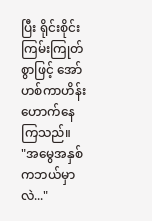ပြီး ရိုင်းစိုင်းကြမ်းကြုတ်စွာဖြင့် အော်ဟစ်ကာဟိန်းဟောက်နေကြသည်။
"အမွေအနှစ်ကဘယ်မှာလဲ..."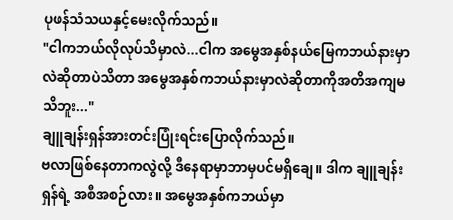ပုဖန်သံသယနှင့်မေးလိုက်သည်။
"ငါကဘယ်လိုလုပ်သိမှာလဲ...ငါက အမွေအနှစ်နယ်မြေကဘယ်နားမှာလဲဆိုတာပဲသိတာ အမွေအနှစ်ကဘယ်နားမှာလဲဆိုတာကိုအတိအကျမသိဘူး..."
ချူချန်းရှန်အားတင်းပြုံးရင်းပြောလိုက်သည်။
ဗလာဖြစ်နေတာကလွဲလို့ ဒီနေရာမှာဘာမှပင်မရှိချေ။ ဒါက ချူချန်းရှန်ရဲ့ အစီအစဉ်လား။ အမွေအနှစ်ကဘယ်မှာ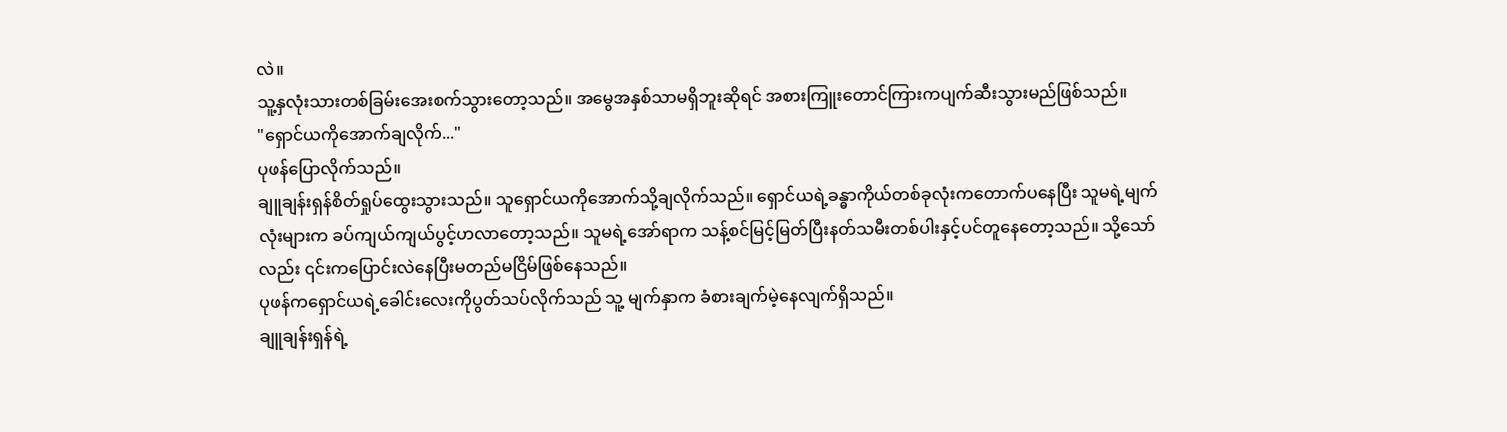လဲ။
သူ့နှလုံးသားတစ်ခြမ်းအေးစက်သွားတော့သည်။ အမွေအနှစ်သာမရှိဘူးဆိုရင် အစားကြူးတောင်ကြားကပျက်ဆီးသွားမည်ဖြစ်သည်။
"ရှောင်ယကိုအောက်ချလိုက်..."
ပုဖန်ပြောလိုက်သည်။
ချူချန်းရှန်စိတ်ရှုပ်ထွေးသွားသည်။ သူရှောင်ယကိုအောက်သို့ချလိုက်သည်။ ရှောင်ယရဲ့ခန္ဓာကိုယ်တစ်ခုလုံးကတောက်ပနေပြီး သူမရဲ့မျက်လုံးများက ခပ်ကျယ်ကျယ်ပွင့်ဟလာတော့သည်။ သူမရဲ့အော်ရာက သန့်စင်မြင့်မြတ်ပြီးနတ်သမီးတစ်ပါးနှင့်ပင်တူနေတော့သည်။ သို့သော်လည်း ၎င်းကပြောင်းလဲနေပြီးမတည်မငြိမ်ဖြစ်နေသည်။
ပုဖန်ကရှောင်ယရဲ့ခေါင်းလေးကိုပွတ်သပ်လိုက်သည် သူ့ မျက်နှာက ခံစားချက်မဲ့နေလျက်ရှိသည်။
ချူချန်းရှန်ရဲ့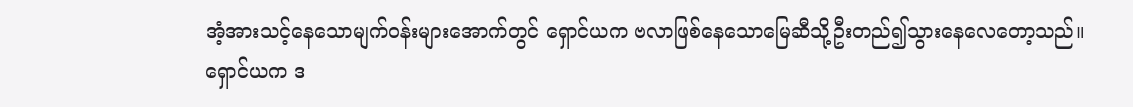အံ့အားသင့်နေသောမျက်ဝန်းများအောက်တွင် ရှောင်ယက ဗလာဖြစ်နေသောမြေဆီသို့ဦးတည်၍သွားနေလေတော့သည်။
ရှောင်ယက ဒ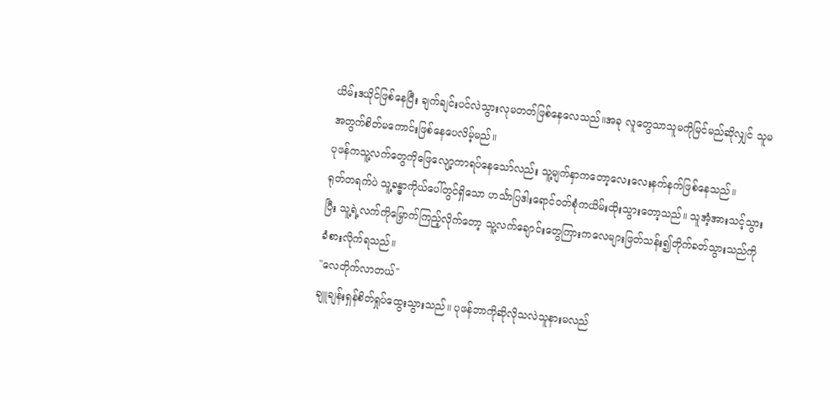ယိမ်းဒယိုင်ဖြစ်နေပြီး ချက်ချင်းပင်လဲသွားလုမတတ်ဖြစ်နေလေသည်။အခု လူတွေသာသူမကိုမြင်မည်ဆိုလျှင် သူမအတွက်စိတ်မကောင်းဖြစ်နေပေလိမ့်မည်။
ပုဖန်ကသူ့လက်တွေကိုဖြေလျော့ကာရပ်နေသော်လည်း သူ့မျက်နှာကတော့လေးလေးနက်နက်ဖြစ်နေသည်။
ရုတ်တရက်ပဲ သူ့ခန္ဓာကိုယ်ပေါ်တွင်ရှိသော ဟင်္သာပြဒါးရောင်ဝတ်စုံကယိမ်းထိုးသွားတော့သည်။ သူအံ့အားသင့်သွားပြီး သူ့ရဲ့လက်ကိုမြှောက်ကြည့်လိုက်တော့ သူ့လက်ချောင်းတွေကြားကလေများဖြတ်သန်း၍တိုက်ခတ်သွားသည်ကိုခံစားလိုက်ရသည်။
"လေတိုက်လာတယ်"
ချူချန်းရှန်စိတ်ရှုပ်ထွေးသွားသည်။ ပုဖန်ဘာကိုဆိုလိုသလဲသူနားမလည်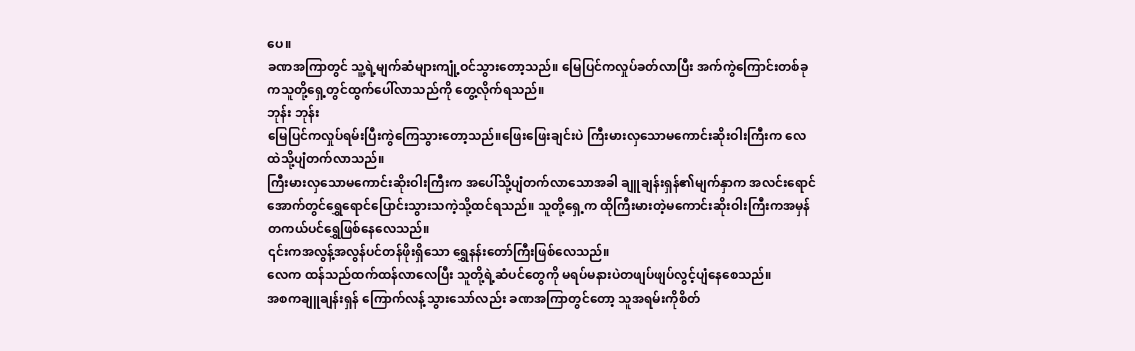ပေ။
ခဏအကြာတွင် သူ့ရဲ့မျက်ဆံများကျုံ့ဝင်သွားတော့သည်။ မြေပြင်ကလှုပ်ခတ်လာပြီး အက်ကွဲကြောင်းတစ်ခုကသူတို့ရှေ့တွင်ထွက်ပေါ်လာသည်ကို တွေ့လိုက်ရသည်။
ဘုန်း ဘုန်း
မြေပြင်ကလှုပ်ရမ်းပြီးကွဲကြေသွားတော့သည်။ဖြေးဖြေးချင်းပဲ ကြီးမားလှသောမကောင်းဆိုးဝါးကြီးက လေထဲသို့ပျံတက်လာသည်။
ကြီးမားလှသောမကောင်းဆိုးဝါးကြီးက အပေါ်သို့ပျံတက်လာသောအခါ ချူချန်းရှန်၏မျက်နှာက အလင်းရောင်အောက်တွင်ရွှေရောင်ပြောင်းသွားသကဲ့သို့ထင်ရသည်။ သူတို့ရှေ့က ထိုကြီးမားတဲ့မကောင်းဆိုးဝါးကြီးကအမှန်တကယ်ပင်ရွှေဖြစ်နေလေသည်။
၎င်းကအလွန့်အလွန်ပင်တန်ဖိုးရှိသော ရွှေနန်းတော်ကြီးဖြစ်လေသည်။
လေက ထန်သည်ထက်ထန်လာလေပြီး သူတို့ရဲ့ဆံပင်တွေကို မရပ်မနားပဲတဖျပ်ဖျပ်လွင့်ပျံနေစေသည်။
အစကချူချန်းရှန် ကြောက်လန့်သွားသော်လည်း ခဏအကြာတွင်တော့ သူအရမ်းကိုစိတ်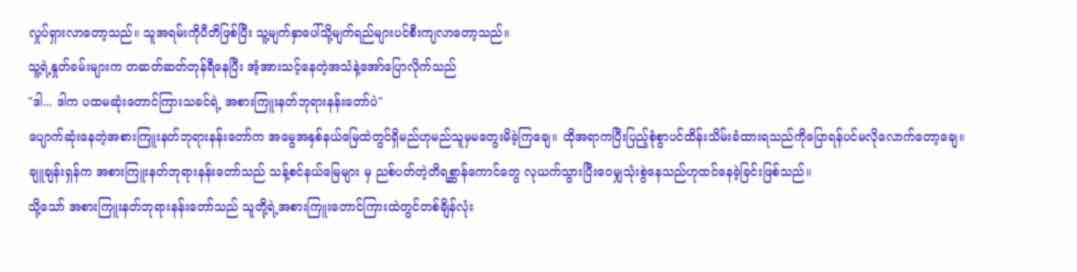လှုပ်ရှားလာတော့သည်။ သူအရမ်းကိုပီတိဖြစ်ပြီး သူ့မျက်နှာပေါ်သို့မျက်ရည်များပင်စီးကျလာတော့သည်။
သူ့ရဲ့နှုတ်ခမ်းများက တဆတ်ဆတ်တုန်ရီနေပြီး အံ့အားသင့်နေတဲ့အသံနဲ့အော်ပြောလိုက်သည်
"ဒါ... ဒါက ပထမဆုံးတောင်ကြားသခင်ရဲ့ အစားကြူးနတ်ဘုရားနန်းတော်ပဲ"
ပျောက်ဆုံးနေတဲ့အစားကြူးနတ်ဘုရားနန်းတော်က အမွေအနှစ်နယ်မြေထဲတွင်ရှိမည်ဟုမည်သူမှမတွေးမိခဲ့ကြချေ။ ထိုအရာကပြီးပြည့်စုံစွာပင်ထိန်းသိမ်းခံထားရသည်ကိုပြောရန်ပင်မလိုလောက်တော့ချေ။
ချူချန်းရှန်က အစားကြူးနတ်ဘုရားနန်းတော်သည် သန့်စင်နယ်မြေများ မှ ညစ်ပတ်တဲ့တိရစ္ဆာန်ကောင်တွေ လုယက်သွားပြီးဝေမျှသုံးစွဲနေသည်ဟုထင်နေခဲ့ခြင်းဖြစ်သည်။
သို့သော် အစားကြူးနတ်ဘုရားနန်းတော်သည် သူတို့ရဲ့အစားကြူးတောင်ကြားထဲတွင်တစ်ချိန်လုံး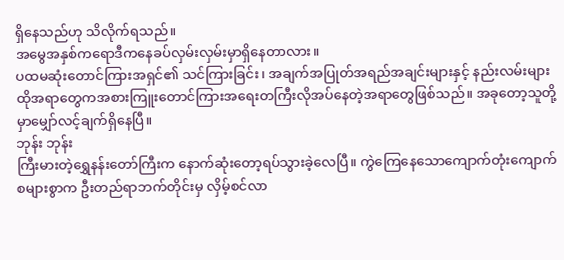ရှိနေသည်ဟု သိလိုက်ရသည်။
အမွေအနှစ်ကရောဒီကနေခပ်လှမ်းလှမ်းမှာရှိနေတာလား။
ပထမဆုံးတောင်ကြားအရှင်၏ သင်ကြားခြင်း၊ အချက်အပြုတ်အရည်အချင်းများနှင့် နည်းလမ်းများ ထိုအရာတွေကအစားကြူးတောင်ကြားအရေးတကြီးလိုအပ်နေတဲ့အရာတွေဖြစ်သည်။ အခုတော့သူတို့မှာမျှော်လင့်ချက်ရှိနေပြီ။
ဘုန်း ဘုန်း
ကြီးမားတဲ့ရွှေနန်းတော်ကြီးက နောက်ဆုံးတော့ရပ်သွားခဲ့လေပြီ။ ကွဲကြေနေသောကျောက်တုံးကျောက်စများစွာက ဦးတည်ရာဘက်တိုင်းမှ လှိမ့်စင်လာ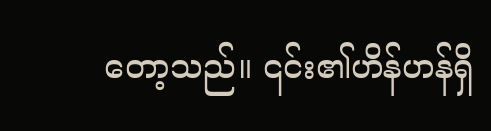တော့သည်။ ၎င်း၏ဟိန်ဟန်ရှိ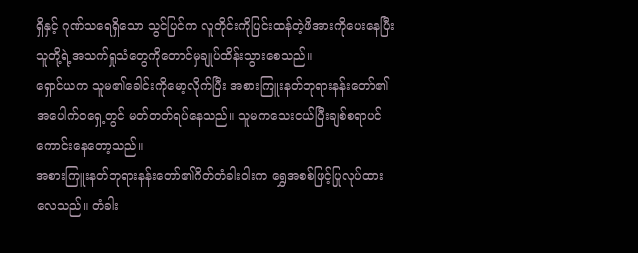ရှိနှင့် ဂုဏ်သရေရှိသော သွင်ပြင်က လူတိုင်းကိုပြင်းထန်တဲ့ဖိအားကိုပေးနေပြီး သူတို့ရဲ့အသက်ရှုသံတွေကိုတောင်မှချုပ်ထိန်းသွားစေသည်။
ရှောင်ယက သူမ၏ခေါင်းကိုမော့လိုက်ပြီး အစားကြူးနတ်ဘုရားနန်းတော်၏အပေါက်ဝရှေ့တွင် မတ်တတ်ရပ်နေသည်။ သူမကသေးငယ်ပြီးချစ်စရာပင်ကောင်းနေတော့သည်။
အစားကြူးနတ်ဘုရားနန်းတော်၏ဂိတ်တံခါးဝါးက ရွှေအစစ်ဖြင့်ပြုလုပ်ထားလေသည်။ တံခါး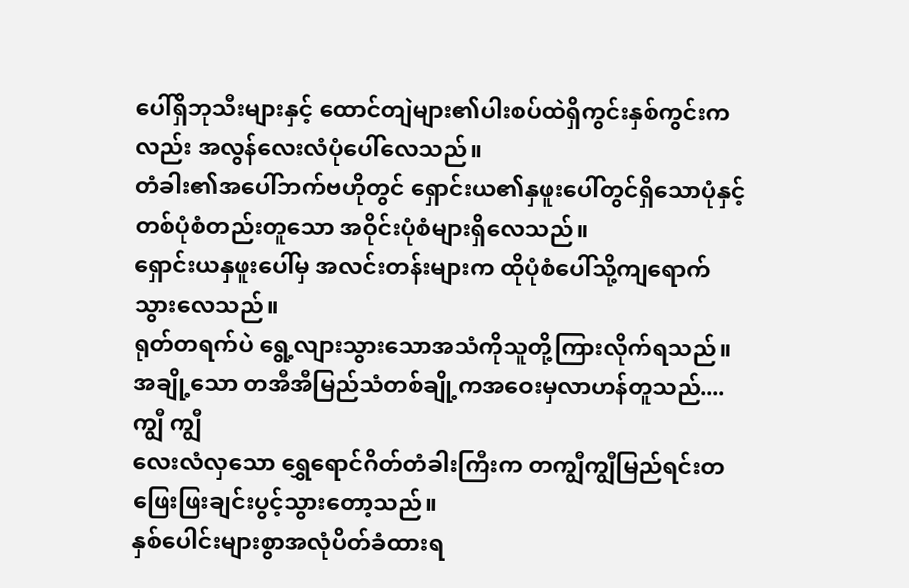ပေါ်ရှိဘုသီးများနှင့် ထောင်တျဲများ၏ပါးစပ်ထဲရှိကွင်းနှစ်ကွင်းကလည်း အလွန်လေးလံပုံပေါ်လေသည်။
တံခါး၏အပေါ်ဘက်ဗဟိုတွင် ရှောင်းယ၏နှဖူးပေါ်တွင်ရှိသောပုံနှင့်တစ်ပုံစံတည်းတူသော အဝိုင်းပုံစံများရှိလေသည်။
ရှောင်းယနှဖူးပေါ်မှ အလင်းတန်းများက ထိုပုံစံပေါ်သို့ကျရောက်သွားလေသည်။
ရုတ်တရက်ပဲ ရွေ့လျားသွားသောအသံကိုသူတို့ကြားလိုက်ရသည်။
အချို့သော တအီအီမြည်သံတစ်ချို့ကအဝေးမှလာဟန်တူသည်....
ကျွီ ကျွီ
လေးလံလှသော ရွှေရောင်ဂိတ်တံခါးကြီးက တကျွီကျွီမြည်ရင်းတဖြေးဖြးချင်းပွင့်သွားတော့သည်။
နှစ်ပေါင်းများစွာအလုံပိတ်ခံထားရ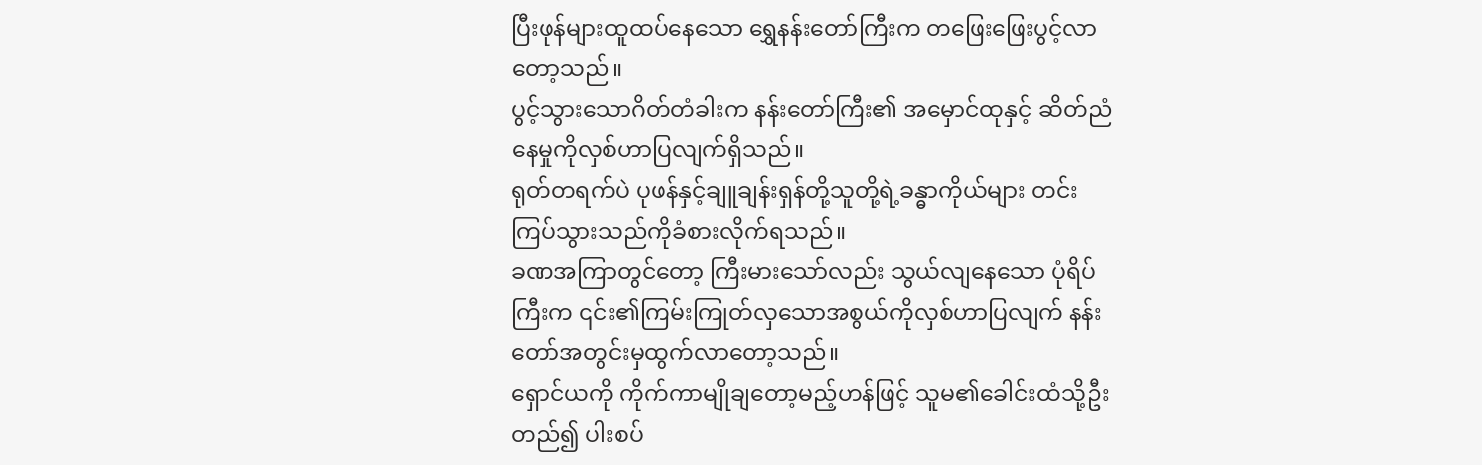ပြီးဖုန်များထူထပ်နေသော ရွှေနန်းတော်ကြီးက တဖြေးဖြေးပွင့်လာတော့သည်။
ပွင့်သွားသောဂိတ်တံခါးက နန်းတော်ကြီး၏ အမှောင်ထုနှင့် ဆိတ်ညံနေမှုကိုလှစ်ဟာပြလျက်ရှိသည်။
ရုတ်တရက်ပဲ ပုဖန်နှင့်ချူချန်းရှန်တို့သူတို့ရဲ့ခန္ဓာကိုယ်များ တင်းကြပ်သွားသည်ကိုခံစားလိုက်ရသည်။
ခဏအကြာတွင်တော့ ကြီးမားသော်လည်း သွယ်လျနေသော ပုံရိပ်ကြီးက ၎င်း၏ကြမ်းကြုတ်လှသောအစွယ်ကိုလှစ်ဟာပြလျက် နန်းတော်အတွင်းမှထွက်လာတော့သည်။
ရှောင်ယကို ကိုက်ကာမျိုချတော့မည့်ဟန်ဖြင့် သူမ၏ခေါင်းထံသို့ဦးတည်၍ ပါးစပ်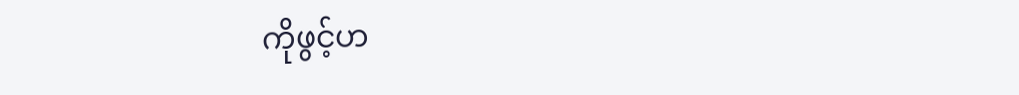ကိုဖွင့်ဟ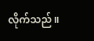လိုက်သည်။